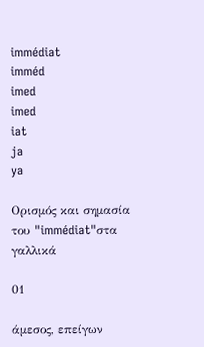immédiat
imméd
imed
imed
iat
ja
ya

Ορισμός και σημασία του "immédiat"στα γαλλικά

01

άμεσος, επείγων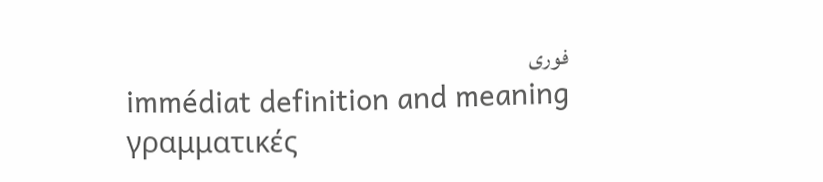فوری
immédiat definition and meaning
γραμματικές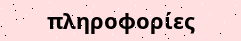πληροφορίες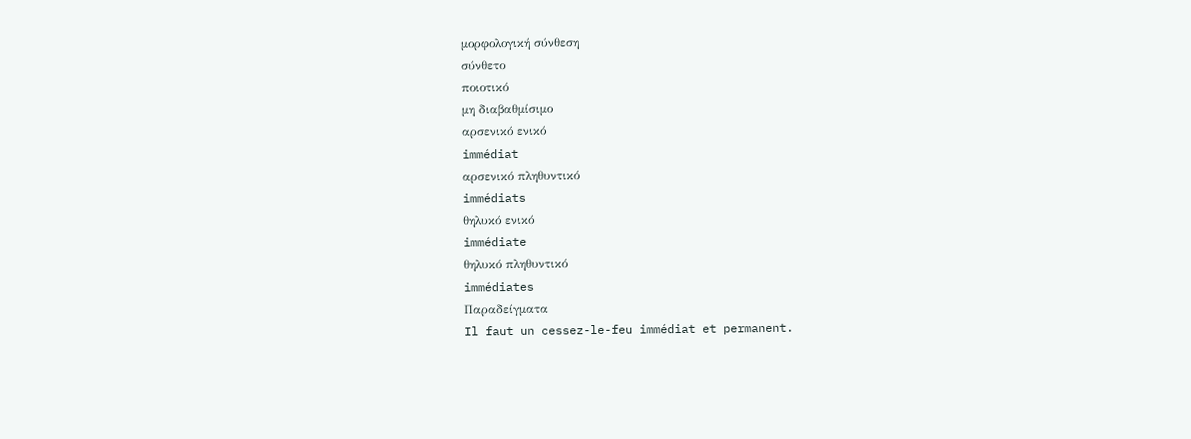μορφολογική σύνθεση
σύνθετο
ποιοτικό
μη διαβαθμίσιμο
αρσενικό ενικό
immédiat
αρσενικό πληθυντικό
immédiats
θηλυκό ενικό
immédiate
θηλυκό πληθυντικό
immédiates
Παραδείγματα
Il faut un cessez-le-feu immédiat et permanent.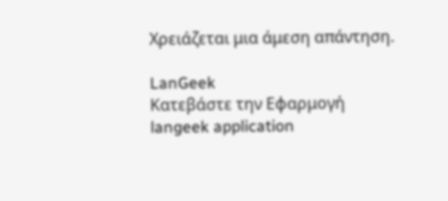Χρειάζεται μια άμεση απάντηση.

LanGeek
Κατεβάστε την Εφαρμογή
langeek application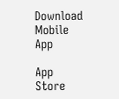Download Mobile App

App Store